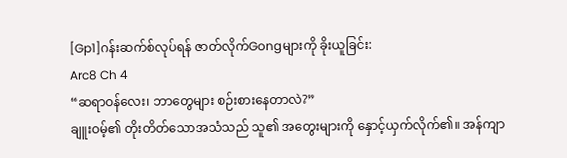[Gp1]ဂန်းဆက်စ်လုပ်ရန် ဇာတ်လိုက်Gongများကို ခိုးယူခြင်း:
Arc8 Ch 4
“ဆရာဝန်လေး၊ ဘာတွေများ စဉ်းစားနေတာလဲ?”
ချူးဝမ့်၏ တိုးတိတ်သောအသံသည် သူ၏ အတွေးများကို နှောင့်ယှက်လိုက်၏။ အန်ကျာ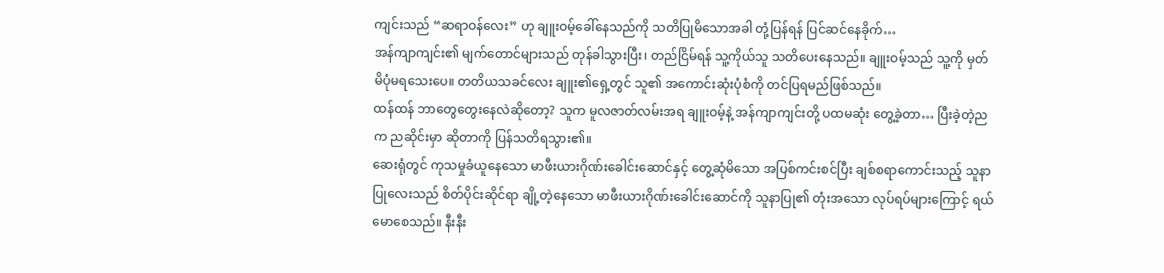ကျင်းသည် “ဆရာဝန်လေး” ဟု ချူးဝမ့်ခေါ်နေသည်ကို သတိပြုမိသောအခါ တုံ့ပြန်ရန် ပြင်ဆင်နေခိုက်…
အန်ကျာကျင်း၏ မျက်တောင်များသည် တုန်ခါသွားပြီး၊ တည်ငြိမ်ရန် သူ့ကိုယ်သူ သတိပေးနေသည်။ ချူးဝမ့်သည် သူ့ကို မှတ်မိပုံမရသေးပေ။ တတိယသခင်လေး ချူး၏ရှေ့တွင် သူ၏ အကောင်းဆုံးပုံစံကို တင်ပြရမည်ဖြစ်သည်။
ထန်ထန် ဘာတွေတွေးနေလဲဆိုတော့? သူက မူလဇာတ်လမ်းအရ ချူးဝမ့်နဲ့ အန်ကျာကျင်းတို့ ပထမဆုံး တွေ့ခဲ့တာ… ပြီးခဲ့တဲ့ညက ညဆိုင်းမှာ ဆိုတာကို ပြန်သတိရသွား၏။
ဆေးရုံတွင် ကုသမှုခံယူနေသော မာဖီးယားဂိုဏ်းခေါင်းဆောင်နှင့် တွေ့ဆုံမိသော အပြစ်ကင်းစင်ပြီး ချစ်စရာကောင်းသည့် သူနာပြုလေးသည် စိတ်ပိုင်းဆိုင်ရာ ချို့တဲ့နေသော မာဖီးယားဂိုဏ်းခေါင်းဆောင်ကို သူနာပြု၏ တုံးအသော လုပ်ရပ်များကြောင့် ရယ်မောစေသည်။ နီးနီး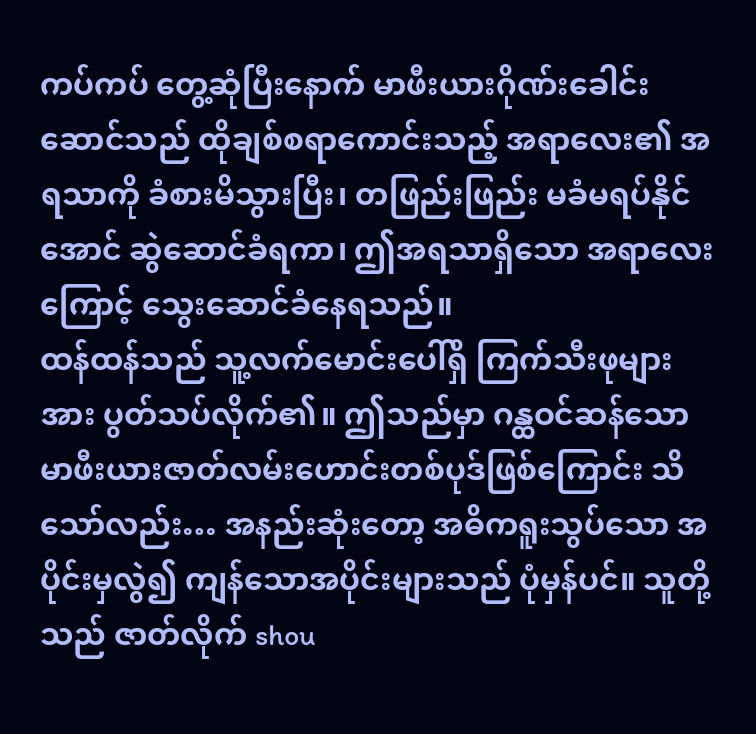ကပ်ကပ် တွေ့ဆုံပြီးနောက် မာဖီးယားဂိုဏ်းခေါင်းဆောင်သည် ထိုချစ်စရာကောင်းသည့် အရာလေး၏ အရသာကို ခံစားမိသွားပြီး၊ တဖြည်းဖြည်း မခံမရပ်နိုင်အောင် ဆွဲဆောင်ခံရကာ၊ ဤအရသာရှိသော အရာလေးကြောင့် သွေးဆောင်ခံနေရသည်။
ထန်ထန်သည် သူ့လက်မောင်းပေါ်ရှိ ကြက်သီးဖုများအား ပွတ်သပ်လိုက်၏။ ဤသည်မှာ ဂန္ထဝင်ဆန်သော မာဖီးယားဇာတ်လမ်းဟောင်းတစ်ပုဒ်ဖြစ်ကြောင်း သိသော်လည်း… အနည်းဆုံးတော့ အဓိကရူးသွပ်သော အပိုင်းမှလွဲ၍ ကျန်သောအပိုင်းများသည် ပုံမှန်ပင်။ သူတို့သည် ဇာတ်လိုက် shou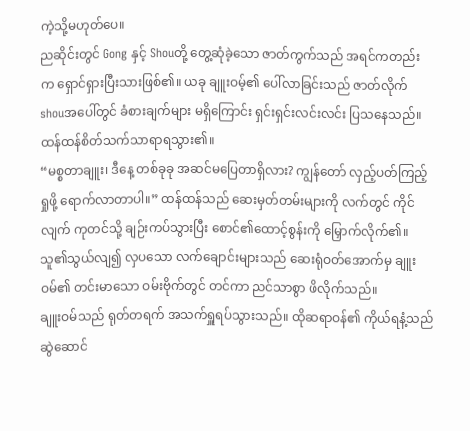ကဲ့သို့မဟုတ်ပေ။
ညဆိုင်းတွင် Gong နှင့် Shouတို့ တွေ့ဆုံခဲ့သော ဇာတ်ကွက်သည် အရင်ကတည်းက ရှောင်ရှားပြီးသားဖြစ်၏။ ယခု ချူးဝမ့်၏ ပေါ်လာခြင်းသည် ဇာတ်လိုက် shouအပေါ်တွင် ခံစားချက်များ မရှိကြောင်း ရှင်းရှင်းလင်းလင်း ပြသနေသည်။ ထန်ထန်စိတ်သက်သာရာရသွား၏။
“မစ္စတာချူး၊ ဒီနေ့ တစ်ခုခု အဆင်မပြေတာရှိလား? ကျွန်တော် လှည့်ပတ်ကြည့်ရှုဖို့ ရောက်လာတာပါ။” ထန်ထန်သည် ဆေးမှတ်တမ်းများကို လက်တွင် ကိုင်လျက် ကုတင်သို့ ချဉ်းကပ်သွားပြီး စောင်၏ထောင့်စွန်းကို မြှောက်လိုက်၏။ သူ၏သွယ်လျ၍ လှပသော လက်ချောင်းများသည် ဆေးရုံဝတ်အောက်မှ ချူးဝမ်၏ တင်းမာသော ဝမ်းဗိုက်တွင် တင်ကာ ညင်သာစွာ ဖိလိုက်သည်။
ချူးဝမ်သည် ရုတ်တရက် အသက်ရှူရပ်သွားသည်။ ထိုဆရာဝန်၏ ကိုယ်ရနံ့သည် ဆွဲဆောင်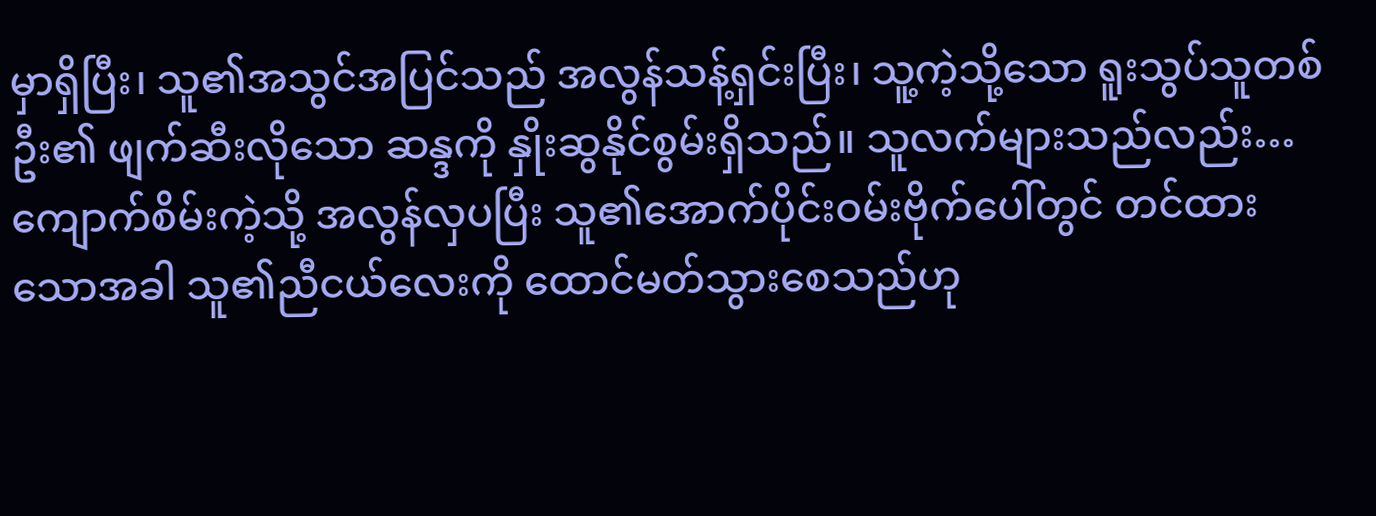မှာရှိပြီး၊ သူ၏အသွင်အပြင်သည် အလွန်သန့်ရှင်းပြီး၊ သူ့ကဲ့သို့သော ရူးသွပ်သူတစ်ဦး၏ ဖျက်ဆီးလိုသော ဆန္ဒကို နှိုးဆွနိုင်စွမ်းရှိသည်။ သူလက်များသည်လည်း… ကျောက်စိမ်းကဲ့သို့ အလွန်လှပပြီး သူ၏အောက်ပိုင်းဝမ်းဗိုက်ပေါ်တွင် တင်ထားသောအခါ သူ၏ညီငယ်လေးကို ထောင်မတ်သွားစေသည်ဟု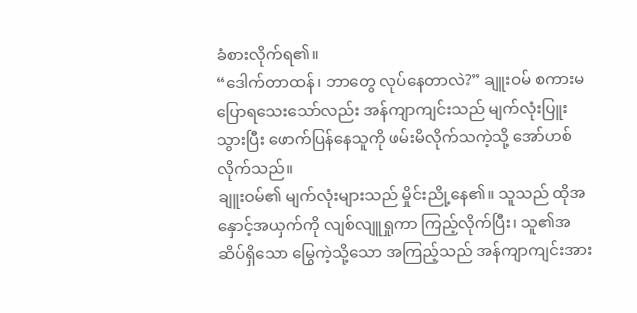ခံစားလိုက်ရ၏။
“ဒေါက်တာထန်၊ ဘာတွေ လုပ်နေတာလဲ?” ချူးဝမ် စကားမပြောရသေးသော်လည်း အန်ကျာကျင်းသည် မျက်လုံးပြူးသွားပြီး ဖောက်ပြန်နေသူကို ဖမ်းမိလိုက်သကဲ့သို့ အော်ဟစ်လိုက်သည်။
ချူးဝမ်၏ မျက်လုံးများသည် မှိုင်းညို့နေ၏။ သူသည် ထိုအနှောင့်အယှက်ကို လျစ်လျူရှုကာ ကြည့်လိုက်ပြီး၊ သူ၏အဆိပ်ရှိသော မြွေကဲ့သို့သော အကြည့်သည် အန်ကျာကျင်းအား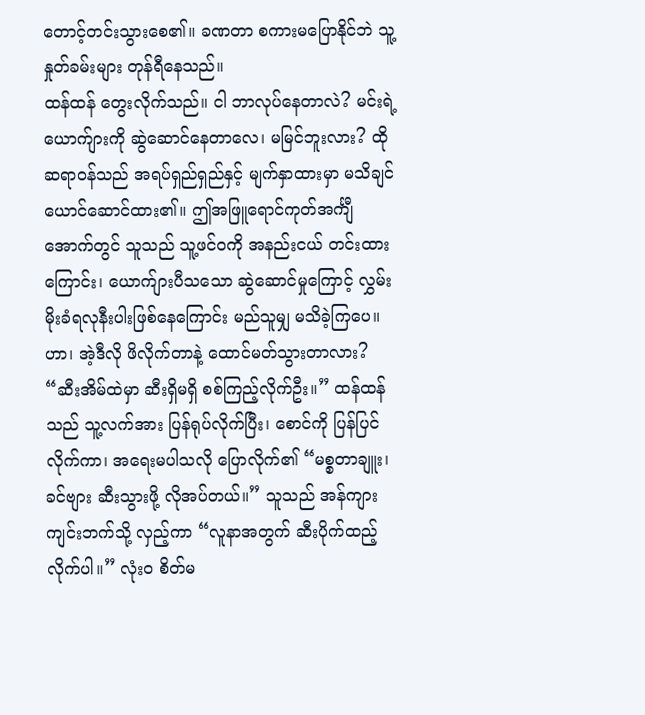တောင့်တင်းသွားစေ၏။ ခဏတာ စကားမပြောနိုင်ဘဲ သူ့နှုတ်ခမ်းများ တုန်ရီနေသည်။
ထန်ထန် တွေးလိုက်သည်။ ငါ ဘာလုပ်နေတာလဲ? မင်းရဲ့ယောက်ျားကို ဆွဲဆောင်နေတာလေ၊ မမြင်ဘူးလား? ထိုဆရာဝန်သည် အရပ်ရှည်ရှည်နှင့် မျက်နှာထားမှာ မသိချင်ယောင်ဆောင်ထား၏။ ဤအဖြူရောင်ကုတ်အင်္ကျီအောက်တွင် သူသည် သူ့ဖင်ဝကို အနည်းငယ် တင်းထားကြောင်း၊ ယောက်ျားပီသသော ဆွဲဆောင်မှုကြောင့် လွှမ်းမိုးခံရလုနီးပါးဖြစ်နေကြောင်း မည်သူမျှ မသိခဲ့ကြပေ။
ဟာ၊ အဲ့ဒီလို ဖိလိုက်တာနဲ့ ထောင်မတ်သွားတာလား?
“ဆီးအိမ်ထဲမှာ ဆီးရှိမရှိ စစ်ကြည့်လိုက်ဦး။” ထန်ထန်သည် သူ့လက်အား ပြန်ရုပ်လိုက်ပြီး၊ စောင်ကို ပြန်ပြင်လိုက်ကာ၊ အရေးမပါသလို ပြောလိုက်၏ “မစ္စတာချူး၊ ခင်ဗျား ဆီးသွားဖို့ လိုအပ်တယ်။” သူသည် အန်ကျားကျင်းဘက်သို့ လှည့်ကာ “လူနာအတွက် ဆီးပိုက်ထည့်လိုက်ပါ။” လုံးဝ စိတ်မ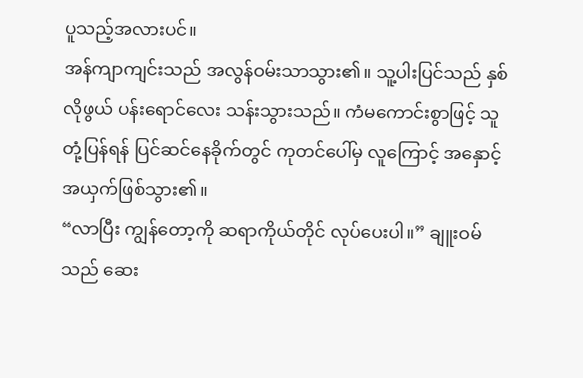ပူသည့်အလားပင်။
အန်ကျာကျင်းသည် အလွန်ဝမ်းသာသွား၏။ သူ့ပါးပြင်သည် နှစ်လိုဖွယ် ပန်းရောင်လေး သန်းသွားသည်။ ကံမကောင်းစွာဖြင့် သူ တုံ့ပြန်ရန် ပြင်ဆင်နေခိုက်တွင် ကုတင်ပေါ်မှ လူကြောင့် အနှောင့်အယှက်ဖြစ်သွား၏။
“လာပြီး ကျွန်တော့ကို ဆရာကိုယ်တိုင် လုပ်ပေးပါ။” ချူးဝမ်သည် ဆေး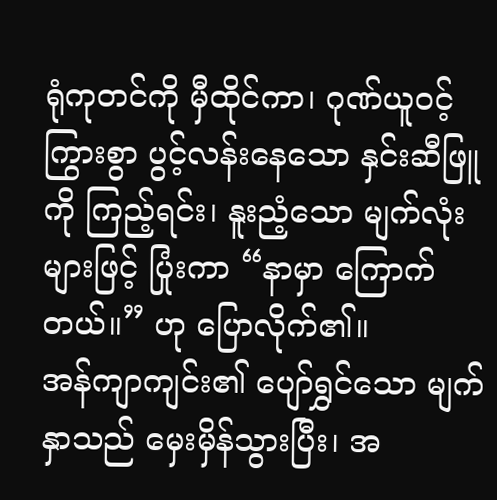ရုံကုတင်ကို မှီထိုင်ကာ၊ ဂုဏ်ယူဝင့်ကြွားစွာ ပွင့်လန်းနေသော နှင်းဆီဖြူကို ကြည့်ရင်း၊ နူးညံ့သော မျက်လုံးများဖြင့် ပြုံးကာ “နာမှာ ကြောက်တယ်။” ဟု ပြောလိုက်၏။
အန်ကျာကျင်း၏ ပျော်ရွှင်သော မျက်နှာသည် မှေးမှိန်သွားပြီး၊ အ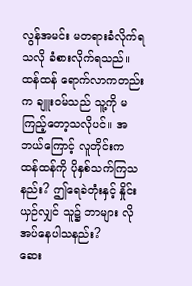လွန်အမင်း မတရားခံလိုက်ရသလို ခံစားလိုက်ရသည်။ ထန်ထန် ရောက်လာကတည်းက ချူးဝမ်သည် သူ့ကို မကြည့်တော့သလိုပင်။ အဘယ်ကြောင့် လူတိုင်းက ထန်ထန်ကို ပိုနှစ်သက်ကြသနည်း? ဤရေခဲတုံးနှင့် နှိုင်းယှဉ်လျှင် သူ၌ ဘာများ လိုအပ်နေပါသနည်း?
ဆေး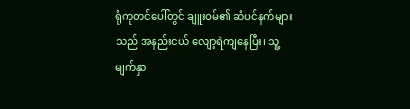ရုံကုတင်ပေါ်တွင် ချူးဝမ်၏ ဆံပင်နက်များသည် အနည်းငယ် လျော့ရဲကျနေပြီး၊ သူ့မျက်နှာ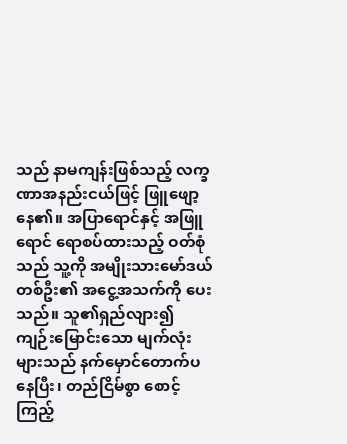သည် နာမကျန်းဖြစ်သည့် လက္ခဏာအနည်းငယ်ဖြင့် ဖြူဖျော့နေ၏။ အပြာရောင်နှင့် အဖြူရောင် ရောစပ်ထားသည့် ဝတ်စုံသည် သူ့ကို အမျိုးသားမော်ဒယ်တစ်ဦး၏ အငွေ့အသက်ကို ပေးသည်။ သူ၏ရှည်လျား၍ ကျဉ်းမြောင်းသော မျက်လုံးများသည် နက်မှောင်တောက်ပနေပြီး၊ တည်ငြိမ်စွာ စောင့်ကြည့်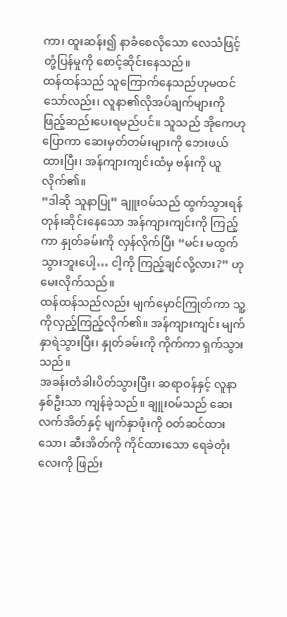ကာ၊ ထူးဆန်း၍ နာခံစေလိုသော လေသံဖြင့် တုံ့ပြန်မှုကို စောင့်ဆိုင်းနေသည်။
ထန်ထန်သည် သူကြောက်နေသည်ဟုမထင်သော်လည်း၊ လူနာ၏လိုအပ်ချက်များကို ဖြည့်ဆည်းပေးရမည်ပင်။ သူသည် အိုကေဟုပြောကာ ဆေးမှတ်တမ်းများကို ဘေးဖယ်ထားပြီး၊ အန်ကျားကျင်းထံမှ ဗန်းကို ယူလိုက်၏။
“ဒါဆို သူနာပြု” ချူးဝမ်သည် ထွက်သွားရန် တုန်းဆိုင်းနေသော အန်ကျားကျင်းကို ကြည့်ကာ နှုတ်ခမ်းကို လှန်လိုက်ပြီး “မင်း မထွက်သွားဘူးပေါ့… ငါ့ကို ကြည့်ချင်လို့လား?” ဟု မေးလိုက်သည်။
ထန်ထန်သည်လည်း မျက်မှောင်ကြုတ်ကာ သူ့ကိုလှည့်ကြည့်လိုက်၏။ အန်ကျားကျင်း မျက်နှာရဲသွားပြီး၊ နှုတ်ခမ်းကို ကိုက်ကာ ရှက်သွားသည်။
အခန်းတံခါးပိတ်သွားပြီး၊ ဆရာဝန်နှင့် လူနာနှစ်ဦးသာ ကျန်ခဲ့သည်။ ချူးဝမ်သည် ဆေးလက်အိတ်နှင့် မျက်နှာဖုံးကို ဝတ်ဆင်ထားသော၊ ဆီးအိတ်ကို ကိုင်ထားသော ရေခဲတုံးလေးကို ဖြည်း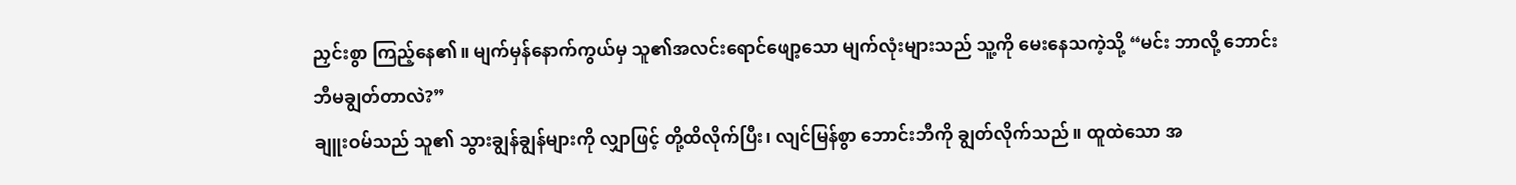ညှင်းစွာ ကြည့်နေ၏။ မျက်မှန်နောက်ကွယ်မှ သူ၏အလင်းရောင်ဖျော့သော မျက်လုံးများသည် သူ့ကို မေးနေသကဲ့သို့ “မင်း ဘာလို့ ဘောင်းဘီမချွတ်တာလဲ?”
ချူးဝမ်သည် သူ၏ သွားချွန်ချွန်များကို လျှာဖြင့် တို့ထိလိုက်ပြီး၊ လျင်မြန်စွာ ဘောင်းဘီကို ချွတ်လိုက်သည်။ ထူထဲသော အ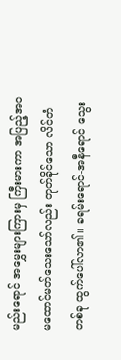မည်းရောင် အမွှေးများကြားမှ ကြီးမားကာ အပြည့်အဝ မထောင်မတ်သေးသော်လည်း တုတ်ခိုင်သော လိင်တံတစ်ခု ထွက်ပေါ်လာ၏။ ခရမ်းရောင်-အနီရောင် သွေး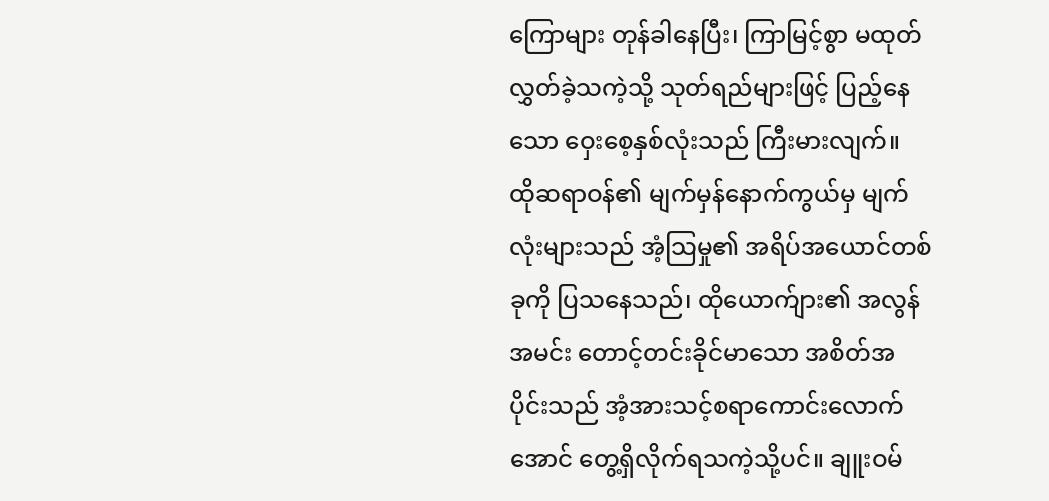ကြောများ တုန်ခါနေပြီး၊ ကြာမြင့်စွာ မထုတ်လွှတ်ခဲ့သကဲ့သို့ သုတ်ရည်များဖြင့် ပြည့်နေသော ဝှေးစေ့နှစ်လုံးသည် ကြီးမားလျက်။
ထိုဆရာဝန်၏ မျက်မှန်နောက်ကွယ်မှ မျက်လုံးများသည် အံ့သြမှု၏ အရိပ်အယောင်တစ်ခုကို ပြသနေသည်၊ ထိုယောက်ျား၏ အလွန်အမင်း တောင့်တင်းခိုင်မာသော အစိတ်အပိုင်းသည် အံ့အားသင့်စရာကောင်းလောက်အောင် တွေ့ရှိလိုက်ရသကဲ့သို့ပင်။ ချူးဝမ်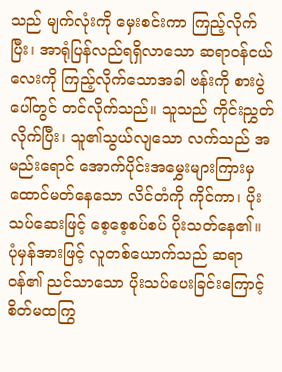သည် မျက်လုံးကို မှေးစင်းကာ ကြည့်လိုက်ပြီး၊ အာရုံပြန်လည်ရရှိလာသော ဆရာဝန်ငယ်လေးကို ကြည့်လိုက်သောအခါ ဗန်းကို စားပွဲပေါ်တွင် တင်လိုက်သည်။ သူသည် ကိုင်းညွှတ်လိုက်ပြီး၊ သူ၏သွယ်လျသော လက်သည် အမည်းရောင် အောက်ပိုင်းအမွှေးများကြားမှ ထောင်မတ်နေသော လိင်တံကို ကိုင်ကာ၊ ပိုးသပ်ဆေးဖြင့် စေ့စေ့စပ်စပ် ပိုးသတ်နေ၏။
ပုံမှန်အားဖြင့် လူတစ်ယောက်သည် ဆရာဝန်၏ ညင်သာသော ပိုးသပ်ပေးခြင်းကြောင့် စိတ်မထကြွ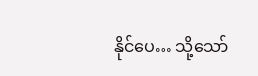နိုင်ပေ… သို့သော်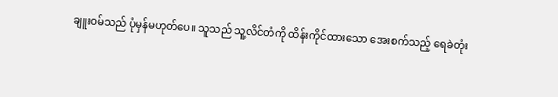ချူးဝမ်သည် ပုံမှန်မဟုတ်ပေ။ သူသည် သူ့လိင်တံကို ထိန်းကိုင်ထားသော အေးစက်သည့် ရေခဲတုံး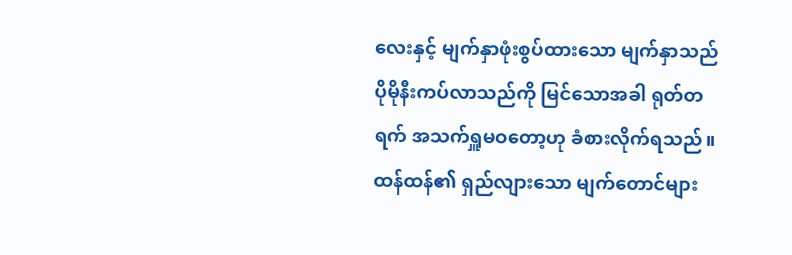လေးနှင့် မျက်နှာဖုံးစွပ်ထားသော မျက်နှာသည် ပိုမိုနီးကပ်လာသည်ကို မြင်သောအခါ ရုတ်တရက် အသက်ရှူမဝတော့ဟု ခံစားလိုက်ရသည်။
ထန်ထန်၏ ရှည်လျားသော မျက်တောင်များ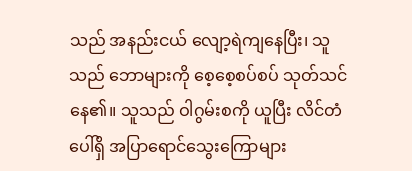သည် အနည်းငယ် လျော့ရဲကျနေပြီး၊ သူသည် ဘောများကို စေ့စေ့စပ်စပ် သုတ်သင်နေ၏။ သူသည် ဝါဂွမ်းစကို ယူပြီး လိင်တံပေါ်ရှိ အပြာရောင်သွေးကြောများ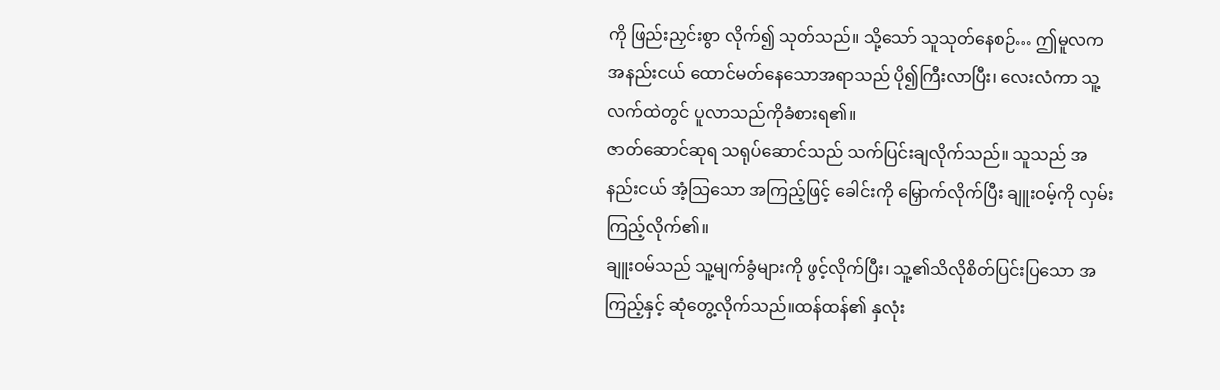ကို ဖြည်းညှင်းစွာ လိုက်၍ သုတ်သည်။ သို့သော် သူသုတ်နေစဉ်… ဤမူလက အနည်းငယ် ထောင်မတ်နေသောအရာသည် ပို၍ကြီးလာပြီး၊ လေးလံကာ သူ့လက်ထဲတွင် ပူလာသည်ကိုခံစားရ၏။
ဇာတ်ဆောင်ဆုရ သရုပ်ဆောင်သည် သက်ပြင်းချလိုက်သည်။ သူသည် အနည်းငယ် အံ့သြသော အကြည့်ဖြင့် ခေါင်းကို မြှောက်လိုက်ပြီး ချူးဝမ့်ကို လှမ်းကြည့်လိုက်၏။
ချူးဝမ်သည် သူ့မျက်ခွံများကို ဖွင့်လိုက်ပြီး၊ သူ့၏သိလိုစိတ်ပြင်းပြသော အကြည့်နှင့် ဆုံတွေ့လိုက်သည်။ထန်ထန်၏ နှလုံး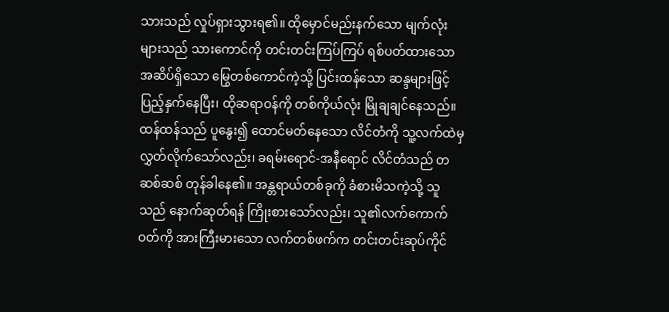သားသည် လှုပ်ရှားသွားရ၏။ ထိုမှောင်မည်းနက်သော မျက်လုံးများသည် သားကောင်ကို တင်းတင်းကြပ်ကြပ် ရစ်ပတ်ထားသော အဆိပ်ရှိသော မြွေတစ်ကောင်ကဲ့သို့ ပြင်းထန်သော ဆန္ဒများဖြင့် ပြည့်နှက်နေပြီး၊ ထိုဆရာဝန်ကို တစ်ကိုယ်လုံး မြိုချချင်နေသည်။
ထန်ထန်သည် ပူနွေး၍ ထောင်မတ်နေသော လိင်တံကို သူ့လက်ထဲမှ လွှတ်လိုက်သော်လည်း၊ ခရမ်းရောင်-အနီရောင် လိင်တံသည် တဆစ်ဆစ် တုန်ခါနေ၏။ အန္တရာယ်တစ်ခုကို ခံစားမိသကဲ့သို့ သူသည် နောက်ဆုတ်ရန် ကြိုးစားသော်လည်း၊ သူ၏လက်ကောက်ဝတ်ကို အားကြီးမားသော လက်တစ်ဖက်က တင်းတင်းဆုပ်ကိုင်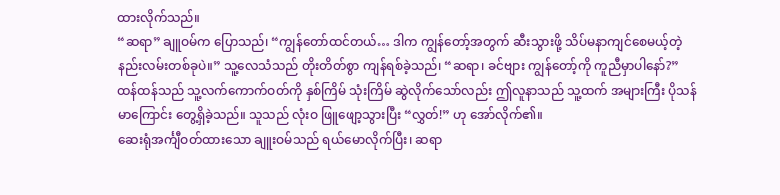ထားလိုက်သည်။
“ဆရာ” ချူဝမ်က ပြောသည်၊ “ကျွန်တော်ထင်တယ်… ဒါက ကျွန်တော့်အတွက် ဆီးသွားဖို့ သိပ်မနာကျင်စေမယ့်တဲ့ နည်းလမ်းတစ်ခုပဲ။” သူ့လေသံသည် တိုးတိတ်စွာ ကျန်ရစ်ခဲ့သည်၊ “ဆရာ၊ ခင်ဗျား ကျွန်တော့်ကို ကူညီမှာပါနော်?”
ထန်ထန်သည် သူ့လက်ကောက်ဝတ်ကို နှစ်ကြိမ် သုံးကြိမ် ဆွဲလိုက်သော်လည်း ဤလူနာသည် သူ့ထက် အများကြီး ပိုသန်မာကြောင်း တွေ့ရှိခဲ့သည်။ သူသည် လုံးဝ ဖြူဖျော့သွားပြီး “လွှတ်!” ဟု အော်လိုက်၏။
ဆေးရုံအင်္ကျီဝတ်ထားသော ချူးဝမ်သည် ရယ်မောလိုက်ပြီး၊ ဆရာ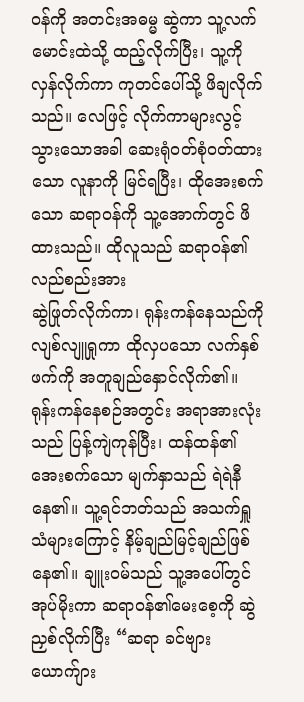ဝန်ကို အတင်းအဓမ္မ ဆွဲကာ သူ့လက်မောင်းထဲသို့ ထည့်လိုက်ပြီး၊ သူ့ကို လှန်လိုက်ကာ ကုတင်ပေါ်သို့ ဖိချလိုက်သည်။ လေဖြင့် လိုက်ကာများလွင့်သွားသောအခါ ဆေးရုံဝတ်စုံဝတ်ထားသော လူနာကို မြင်ရပြီး၊ ထိုအေးစက်သော ဆရာဝန်ကို သူ့အောက်တွင် ဖိထားသည်။ ထိုလူသည် ဆရာဝန်၏ လည်စည်းအား
ဆွဲဖြုတ်လိုက်ကာ၊ ရုန်းကန်နေသည်ကို လျစ်လျူရှုကာ ထိုလှပသော လက်နှစ်ဖက်ကို အတူချည်နှောင်လိုက်၏။
ရုန်းကန်နေစဉ်အတွင်း အရာအားလုံးသည် ပြန့်ကျဲကုန်ပြီး၊ ထန်ထန်၏ အေးစက်သော မျက်နှာသည် ရဲရဲနီနေ၏။ သူ့ရင်ဘတ်သည် အသက်ရှူသံများကြောင့် နိမ့်ချည်မြင့်ချည်ဖြစ်နေ၏။ ချူးဝမ်သည် သူ့အပေါ်တွင် အုပ်မိုးကာ ဆရာဝန်၏မေးစေ့ကို ဆွဲညှစ်လိုက်ပြီး “ဆရာ ခင်ဗျား ယောက်ျား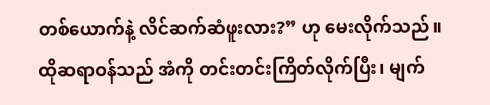တစ်ယောက်နဲ့ လိင်ဆက်ဆံဖူးလား?” ဟု မေးလိုက်သည်။
ထိုဆရာဝန်သည် အံကို တင်းတင်းကြိတ်လိုက်ပြီး၊ မျက်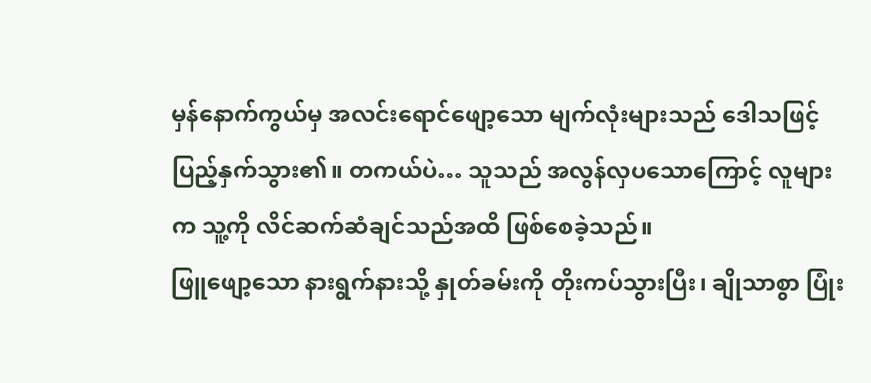မှန်နောက်ကွယ်မှ အလင်းရောင်ဖျော့သော မျက်လုံးများသည် ဒေါသဖြင့် ပြည့်နှက်သွား၏။ တကယ်ပဲ… သူသည် အလွန်လှပသောကြောင့် လူများက သူ့ကို လိင်ဆက်ဆံချင်သည်အထိ ဖြစ်စေခဲ့သည်။
ဖြူဖျော့သော နားရွက်နားသို့ နှုတ်ခမ်းကို တိုးကပ်သွားပြီး၊ ချိုသာစွာ ပြုံး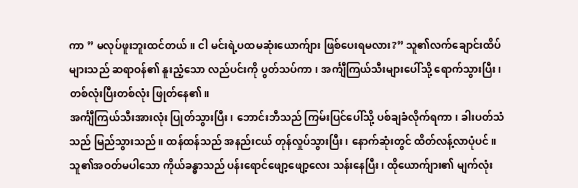ကာ ” မလုပ်ဖူးဘူးထင်တယ်။ ငါ မင်းရဲ့ပထမဆုံးယောက်ျား ဖြစ်ပေးရမလား?” သူ၏လက်ချောင်းထိပ်များသည် ဆရာဝန်၏ နူးညံ့သော လည်ပင်းကို ပွတ်သပ်ကာ၊ အင်္ကျီကြယ်သီးများပေါ်သို့ ရောက်သွားပြီး၊ တစ်လုံးပြီးတစ်လုံး ဖြုတ်နေ၏။
အင်္ကျီကြယ်သီးအားလုံး ပြုတ်သွားပြီး၊ ဘောင်းဘီသည် ကြမ်းပြင်ပေါ်သို့ ပစ်ချခံလိုက်ရကာ၊ ခါးပတ်သံသည် မြည်သွားသည်။ ထန်ထန်သည် အနည်းငယ် တုန်လှုပ်သွားပြီး၊ နောက်ဆုံးတွင် ထိတ်လန့်လာပုံပင်။ သူ၏အဝတ်မပါသော ကိုယ်ခန္ဓာသည် ပန်းရောင်ဖျော့ဖျော့လေး သန်းနေပြီး၊ ထိုယောက်ျား၏ မျက်လုံး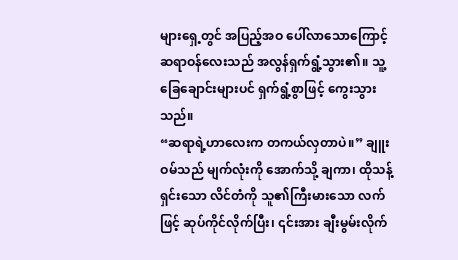များရှေ့တွင် အပြည့်အဝ ပေါ်လာသောကြောင့် ဆရာဝန်လေးသည် အလွန်ရှက်ရွံ့သွား၏။ သူ့ခြေချောင်းများပင် ရှက်ရွံ့စွာဖြင့် ကွေးသွားသည်။
“ဆရာရဲ့ဟာလေးက တကယ်လှတာပဲ။” ချူးဝမ်သည် မျက်လုံးကို အောက်သို့ ချကာ၊ ထိုသန့်ရှင်းသော လိင်တံကို သူ၏ကြီးမားသော လက်ဖြင့် ဆုပ်ကိုင်လိုက်ပြီး၊ ၎င်းအား ချီးမွမ်းလိုက်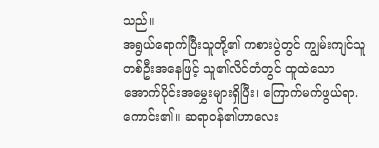သည်။
အရွယ်ရောက်ပြီးသူတို့၏ ကစားပွဲတွင် ကျွမ်းကျင်သူတစ်ဦးအနေဖြင့် သူ၏လိင်တံတွင် ထူထဲသော အောက်ပိုင်းအမွှေးများရှိပြီး၊ ကြောက်မက်ဖွယ်ရာ.ကောင်း၏။ ဆရာဝန်၏ဟာလေး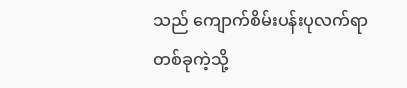သည် ကျောက်စိမ်းပန်းပုလက်ရာတစ်ခုကဲ့သို့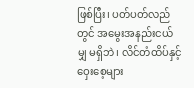ဖြစ်ပြီး၊ ပတ်ပတ်လည်တွင် အမွေးအနည်းငယ်မျှ မရှိဘဲ၊ လိင်တံထိပ်နှင့် ဝှေးစေ့များ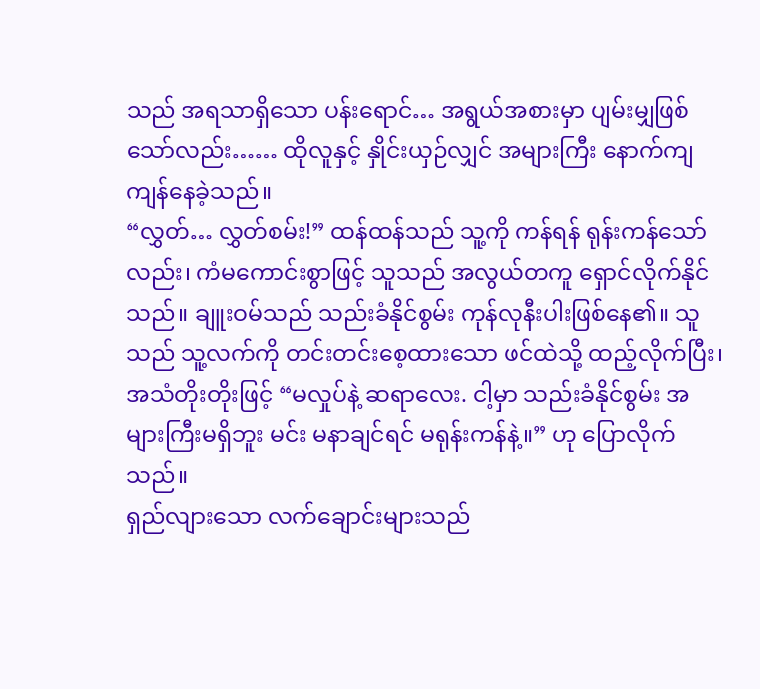သည် အရသာရှိသော ပန်းရောင်… အရွယ်အစားမှာ ပျမ်းမျှဖြစ်သော်လည်း…… ထိုလူနှင့် နှိုင်းယှဉ်လျှင် အများကြီး နောက်ကျကျန်နေခဲ့သည်။
“လွှတ်… လွှတ်စမ်း!” ထန်ထန်သည် သူ့ကို ကန်ရန် ရုန်းကန်သော်လည်း၊ ကံမကောင်းစွာဖြင့် သူသည် အလွယ်တကူ ရှောင်လိုက်နိုင်သည်။ ချူးဝမ်သည် သည်းခံနိုင်စွမ်း ကုန်လုနီးပါးဖြစ်နေ၏။ သူသည် သူ့လက်ကို တင်းတင်းစေ့ထားသော ဖင်ထဲသို့ ထည့်လိုက်ပြီး၊ အသံတိုးတိုးဖြင့် “မလှုပ်နဲ့ ဆရာလေး. ငါ့မှာ သည်းခံနိုင်စွမ်း အများကြီးမရှိဘူး မင်း မနာချင်ရင် မရုန်းကန်နဲ့။” ဟု ပြောလိုက်သည်။
ရှည်လျားသော လက်ချောင်းများသည်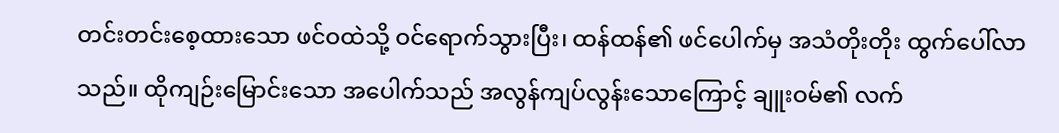တင်းတင်းစေ့ထားသော ဖင်ဝထဲသို့ ဝင်ရောက်သွားပြီး၊ ထန်ထန်၏ ဖင်ပေါက်မှ အသံတိုးတိုး ထွက်ပေါ်လာသည်။ ထိုကျဉ်းမြောင်းသော အပေါက်သည် အလွန်ကျပ်လွန်းသောကြောင့် ချူးဝမ်၏ လက်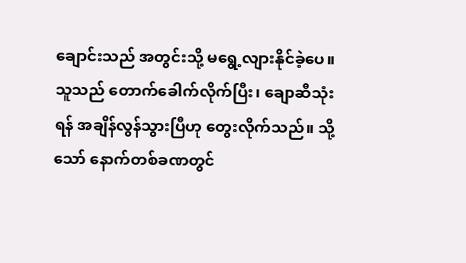ချောင်းသည် အတွင်းသို့ မရွေ့လျားနိုင်ခဲ့ပေ။ သူသည် တောက်ခေါက်လိုက်ပြီး၊ ချောဆီသုံးရန် အချိန်လွန်သွားပြီဟု တွေးလိုက်သည်။ သို့သော် နောက်တစ်ခဏတွင်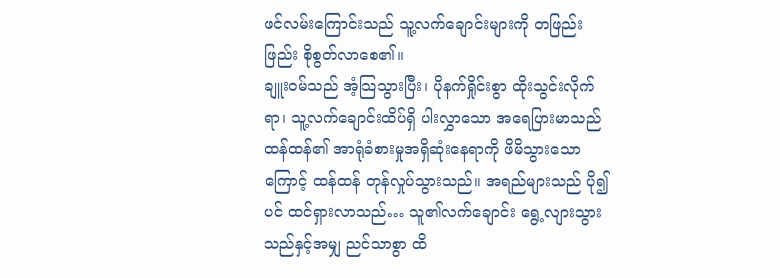ဖင်လမ်းကြောင်းသည် သူ့လက်ချောင်းများကို တဖြည်းဖြည်း စိုစွတ်လာစေ၏။
ချူးဝမ်သည် အံ့သြသွားပြီး၊ ပိုနက်ရှိုင်းစွာ ထိုးသွင်းလိုက်ရာ၊ သူ့လက်ချောင်းထိပ်ရှိ ပါးလွှာသော အရေပြားမာသည် ထန်ထန်၏ အာရုံခံစားမှုအရှိဆုံးနေရာကို ဖိမိသွားသောကြောင့် ထန်ထန် တုန်လှုပ်သွားသည်။ အရည်များသည် ပို၍ပင် ထင်ရှားလာသည်… သူ၏လက်ချောင်း ရွေ့လျားသွားသည်နှင့်အမျှ ညင်သာစွာ ထိ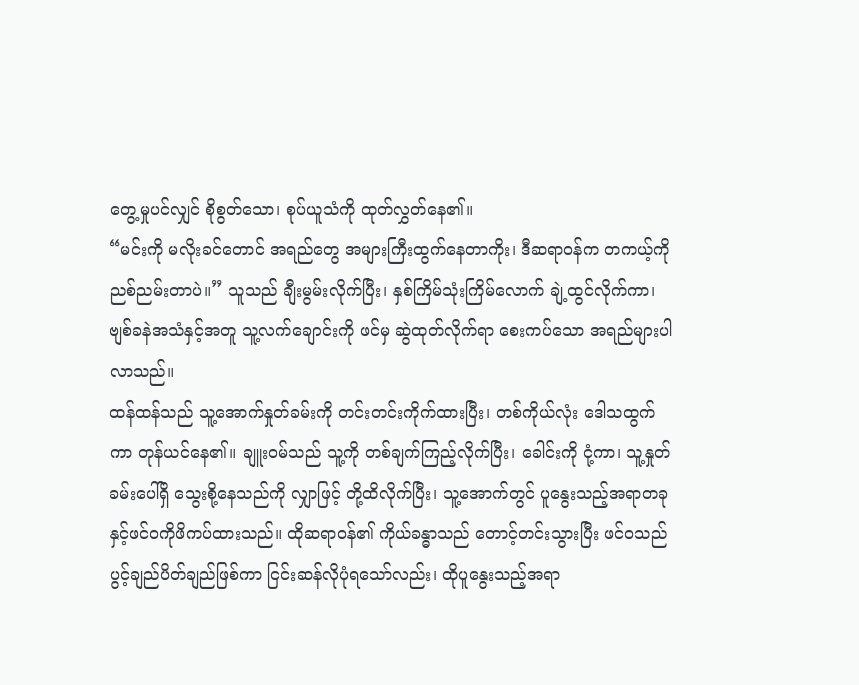တွေ့မှုပင်လျှင် စိုစွတ်သော၊ စုပ်ယူသံကို ထုတ်လွှတ်နေ၏။
“မင်းကို မလိုးခင်တောင် အရည်တွေ အများကြီးထွက်နေတာကိုး၊ ဒီဆရာဝန်က တကယ့်ကို ညစ်ညမ်းတာပဲ။” သူသည် ချီးမွမ်းလိုက်ပြီး၊ နှစ်ကြိမ်သုံးကြိမ်လောက် ချဲ့ထွင်လိုက်ကာ၊ ဗျစ်ခနဲအသံနှင့်အတူ သူ့လက်ချောင်းကို ဖင်မှ ဆွဲထုတ်လိုက်ရာ စေးကပ်သော အရည်များပါလာသည်။
ထန်ထန်သည် သူ့အောက်နှုတ်ခမ်းကို တင်းတင်းကိုက်ထားပြီး၊ တစ်ကိုယ်လုံး ဒေါသထွက်ကာ တုန်ယင်နေ၏။ ချူးဝမ်သည် သူ့ကို တစ်ချက်ကြည့်လိုက်ပြီး၊ ခေါင်းကို ငုံ့ကာ၊ သူ့နှုတ်ခမ်းပေါ်ရှိ သွေးစို့နေသည်ကို လျှာဖြင့် တို့ထိလိုက်ပြီး၊ သူ့အောက်တွင် ပူနွေးသည့်အရာတခုနှင့်ဖင်ဝကိုဖိကပ်ထားသည်။ ထိုဆရာဝန်၏ ကိုယ်ခန္ဓာသည် တောင့်တင်းသွားပြီး ဖင်ဝသည်ပွင့်ချည်ပိတ်ချည်ဖြစ်ကာ ငြင်းဆန်လိုပုံရသော်လည်း၊ ထိုပူနွေးသည့်အရာ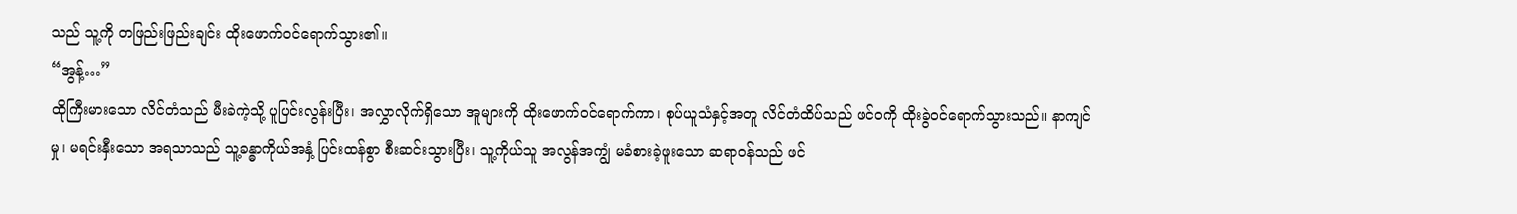သည် သူ့ကို တဖြည်းဖြည်းချင်း ထိုးဖောက်ဝင်ရောက်သွား၏။
“အွန့်…”
ထိုကြီးမားသော လိင်တံသည် မီးခဲကဲ့သို့ ပူပြင်းလွန်းပြီး၊ အလွှာလိုက်ရှိသော အူများကို ထိုးဖောက်ဝင်ရောက်ကာ၊ စုပ်ယူသံနှင့်အတူ လိင်တံထိပ်သည် ဖင်ဝကို ထိုးခွဲဝင်ရောက်သွားသည်။ နာကျင်မှု၊ မရင်းနှီးသော အရသာသည် သူ့ခန္ဓာကိုယ်အနှံ့ ပြင်းထန်စွာ စီးဆင်းသွားပြီး၊ သူ့ကိုယ်သူ အလွန်အကျွံ မခံစားခဲ့ဖူးသော ဆရာဝန်သည် ဖင်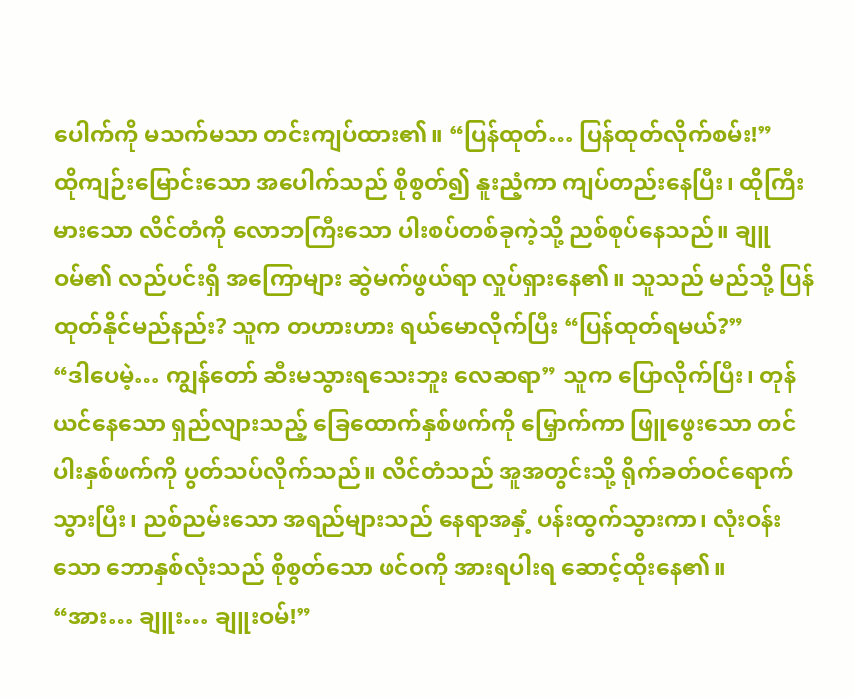ပေါက်ကို မသက်မသာ တင်းကျပ်ထား၏။ “ပြန်ထုတ်… ပြန်ထုတ်လိုက်စမ်း!”
ထိုကျဉ်းမြောင်းသော အပေါက်သည် စိုစွတ်၍ နူးညံ့ကာ ကျပ်တည်းနေပြီး၊ ထိုကြီးမားသော လိင်တံကို လောဘကြီးသော ပါးစပ်တစ်ခုကဲ့သို့ ညစ်စုပ်နေသည်။ ချူဝမ်၏ လည်ပင်းရှိ အကြောများ ဆွဲမက်ဖွယ်ရာ လှုပ်ရှားနေ၏။ သူသည် မည်သို့ ပြန်ထုတ်နိုင်မည်နည်း? သူက တဟားဟား ရယ်မောလိုက်ပြီး “ပြန်ထုတ်ရမယ်?”
“ဒါပေမဲ့… ကျွန်တော် ဆီးမသွားရသေးဘူး လေဆရာ” သူက ပြောလိုက်ပြီး၊ တုန်ယင်နေသော ရှည်လျားသည့် ခြေထောက်နှစ်ဖက်ကို မြှောက်ကာ ဖြူဖွေးသော တင်ပါးနှစ်ဖက်ကို ပွတ်သပ်လိုက်သည်။ လိင်တံသည် အူအတွင်းသို့ ရိုက်ခတ်ဝင်ရောက်သွားပြီး၊ ညစ်ညမ်းသော အရည်များသည် နေရာအနှံ့ ပန်းထွက်သွားကာ၊ လုံးဝန်းသော ဘောနှစ်လုံးသည် စိုစွတ်သော ဖင်ဝကို အားရပါးရ ဆောင့်ထိုးနေ၏။
“အား… ချူး… ချူးဝမ်!”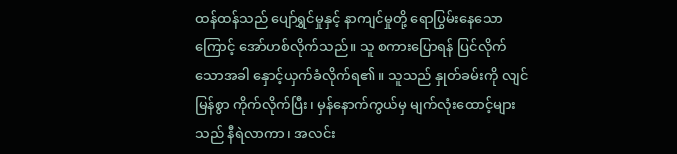ထန်ထန်သည် ပျော်ရွှင်မှုနှင့် နာကျင်မှုတို့ ရောပြွမ်းနေသောကြောင့် အော်ဟစ်လိုက်သည်။ သူ စကားပြောရန် ပြင်လိုက်သောအခါ နှောင့်ယှက်ခံလိုက်ရ၏။ သူသည် နှုတ်ခမ်းကို လျင်မြန်စွာ ကိုက်လိုက်ပြီး၊ မှန်နောက်ကွယ်မှ မျက်လုံးထောင့်များသည် နီရဲလာကာ၊ အလင်း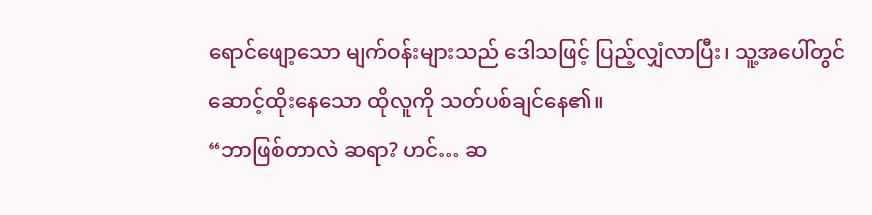ရောင်ဖျော့သော မျက်ဝန်းများသည် ဒေါသဖြင့် ပြည့်လျှံလာပြီး၊ သူ့အပေါ်တွင် ဆောင့်ထိုးနေသော ထိုလူကို သတ်ပစ်ချင်နေ၏။
“ဘာဖြစ်တာလဲ ဆရာ? ဟင်… ဆ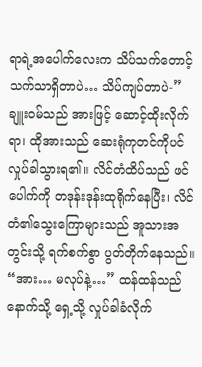ရာရဲ့အပေါက်လေးက သိပ်သက်တောင့်သက်သာရှိတာပဲ… သိပ်ကျပ်တာပဲ-” ချူးဝမ်သည် အားဖြင့် ဆောင့်ထိုးလိုက်ရာ၊ ထိုအားသည် ဆေးရုံကုတင်ကိုပင် လှုပ်ခါသွားရ၏။ လိင်တံထိပ်သည် ဖင်ပေါက်ကို တဒုန်းဒုန်းထုရိုက်နေပြီး၊ လိင်တံ၏သွေးကြောများသည် အူသားအတွင်းသို့ ရက်စက်စွာ ပွတ်တိုက်နေသည်။
“အား… မလုပ်နဲ့…” ထန်ထန်သည် နောက်သို့ ရှေ့သို့ လှုပ်ခါခံလိုက်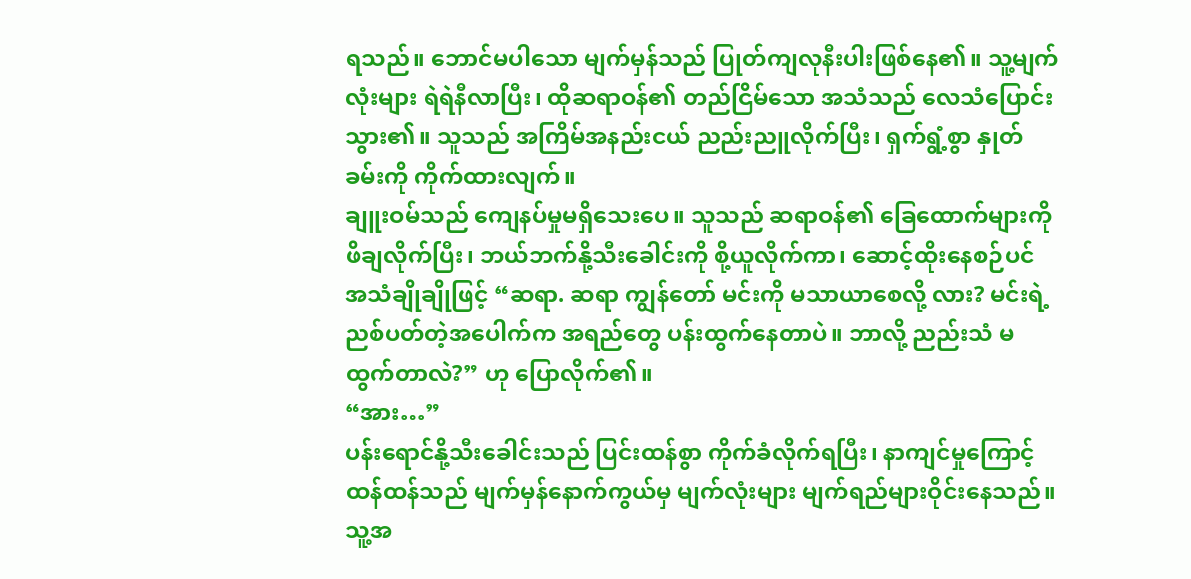ရသည်။ ဘောင်မပါသော မျက်မှန်သည် ပြုတ်ကျလုနီးပါးဖြစ်နေ၏။ သူ့မျက်လုံးများ ရဲရဲနီလာပြီး၊ ထိုဆရာဝန်၏ တည်ငြိမ်သော အသံသည် လေသံပြောင်းသွား၏။ သူသည် အကြိမ်အနည်းငယ် ညည်းညူလိုက်ပြီး၊ ရှက်ရွံ့စွာ နှုတ်ခမ်းကို ကိုက်ထားလျက်။
ချူးဝမ်သည် ကျေနပ်မှုမရှိသေးပေ။ သူသည် ဆရာဝန်၏ ခြေထောက်များကို ဖိချလိုက်ပြီး၊ ဘယ်ဘက်နို့သီးခေါင်းကို စို့ယူလိုက်ကာ၊ ဆောင့်ထိုးနေစဉ်ပင် အသံချိုချိုဖြင့် “ဆရာ. ဆရာ ကျွန်တော် မင်းကို မသာယာစေလို့ လား? မင်းရဲ့ညစ်ပတ်တဲ့အပေါက်က အရည်တွေ ပန်းထွက်နေတာပဲ။ ဘာလို့ ညည်းသံ မထွက်တာလဲ?” ဟု ပြောလိုက်၏။
“အား…”
ပန်းရောင်နို့သီးခေါင်းသည် ပြင်းထန်စွာ ကိုက်ခံလိုက်ရပြီး၊ နာကျင်မှုကြောင့် ထန်ထန်သည် မျက်မှန်နောက်ကွယ်မှ မျက်လုံးများ မျက်ရည်များဝိုင်းနေသည်။ သူ့အ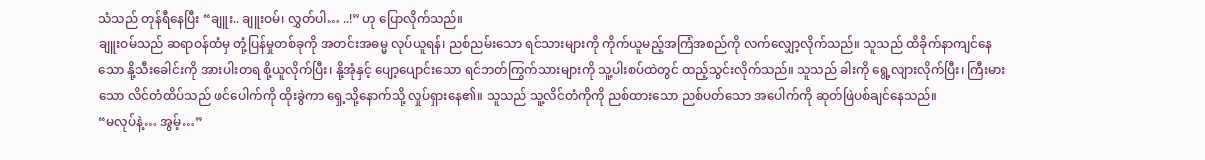သံသည် တုန်ရီနေပြီး “ချူး.. ချူးဝမ်၊ လွှတ်ပါ… ..!” ဟု ပြောလိုက်သည်။
ချူးဝမ်သည် ဆရာဝန်ထံမှ တုံ့ပြန်မှုတစ်ခုကို အတင်းအဓမ္မ လုပ်ယူရန်၊ ညစ်ညမ်းသော ရင်သားများကို ကိုက်ယူမည့်အကြံအစည်ကို လက်လျှော့လိုက်သည်။ သူသည် ထိခိုက်နာကျင်နေသော နို့သီးခေါင်းကို အားပါးတရ စို့ယူလိုက်ပြီး၊ နို့အုံနှင့် ပျော့ပျောင်းသော ရင်ဘတ်ကြွက်သားများကို သူ့ပါးစပ်ထဲတွင် ထည့်သွင်းလိုက်သည်။ သူသည် ခါးကို ရွေ့လျားလိုက်ပြီး၊ ကြီးမားသော လိင်တံထိပ်သည် ဖင်ပေါက်ကို ထိုးခွဲကာ ရှေ့သို့နောက်သို့ လှုပ်ရှားနေ၏။ သူသည် သူ့လိင်တံကိုကို ညစ်ထားသော ညစ်ပတ်သော အပေါက်ကို ဆုတ်ဖြဲပစ်ချင်နေသည်။
“မလုပ်နဲ့… အွမ့်…”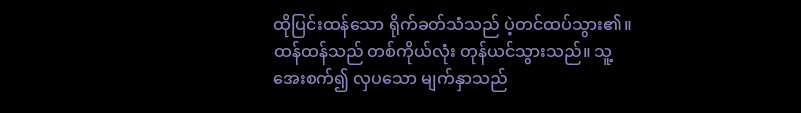ထိုပြင်းထန်သော ရိုက်ခတ်သံသည် ပဲ့တင်ထပ်သွား၏။ ထန်ထန်သည် တစ်ကိုယ်လုံး တုန်ယင်သွားသည်။ သူ့အေးစက်၍ လှပသော မျက်နှာသည်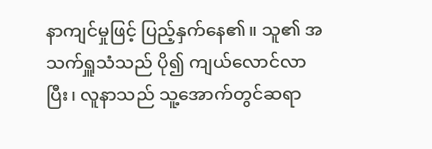နာကျင်မှုဖြင့် ပြည့်နှက်နေ၏။ သူ၏ အသက်ရှူသံသည် ပို၍ ကျယ်လောင်လာပြီး၊ လူနာသည် သူ့အောက်တွင်ဆရာ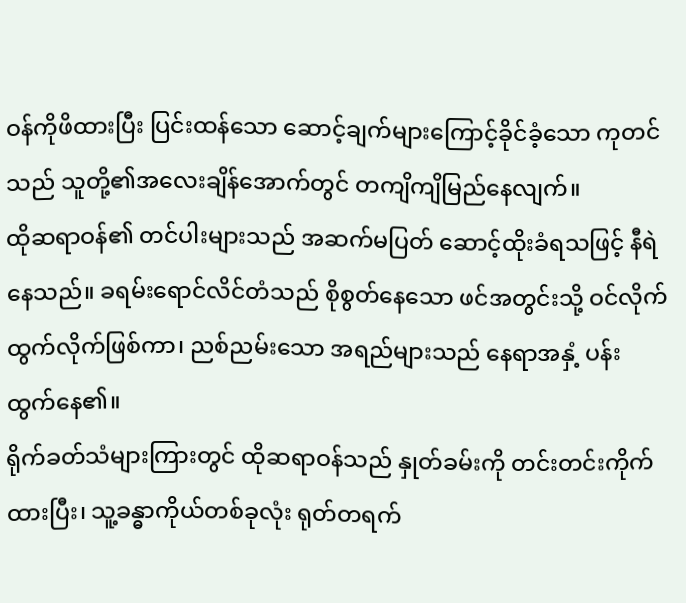ဝန်ကိုဖိထားပြီး ပြင်းထန်သော ဆောင့်ချက်များကြောင့်ခိုင်ခံ့သော ကုတင်သည် သူတို့၏အလေးချိန်အောက်တွင် တကျိကျိမြည်နေလျက်။
ထိုဆရာဝန်၏ တင်ပါးများသည် အဆက်မပြတ် ဆောင့်ထိုးခံရသဖြင့် နီရဲနေသည်။ ခရမ်းရောင်လိင်တံသည် စိုစွတ်နေသော ဖင်အတွင်းသို့ ဝင်လိုက်ထွက်လိုက်ဖြစ်ကာ၊ ညစ်ညမ်းသော အရည်များသည် နေရာအနှံ့ ပန်းထွက်နေ၏။
ရိုက်ခတ်သံများကြားတွင် ထိုဆရာဝန်သည် နှုတ်ခမ်းကို တင်းတင်းကိုက်ထားပြီး၊ သူ့ခန္ဓာကိုယ်တစ်ခုလုံး ရုတ်တရက်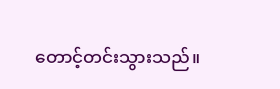တောင့်တင်းသွားသည်။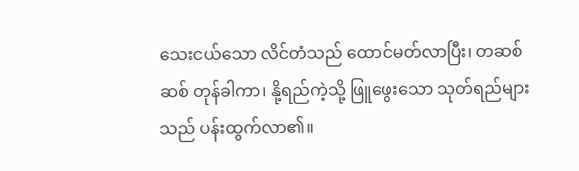သေးငယ်သော လိင်တံသည် ထောင်မတ်လာပြီး၊ တဆစ်ဆစ် တုန်ခါကာ၊ နို့ရည်ကဲ့သို့ ဖြူဖွေးသော သုတ်ရည်များသည် ပန်းထွက်လာ၏။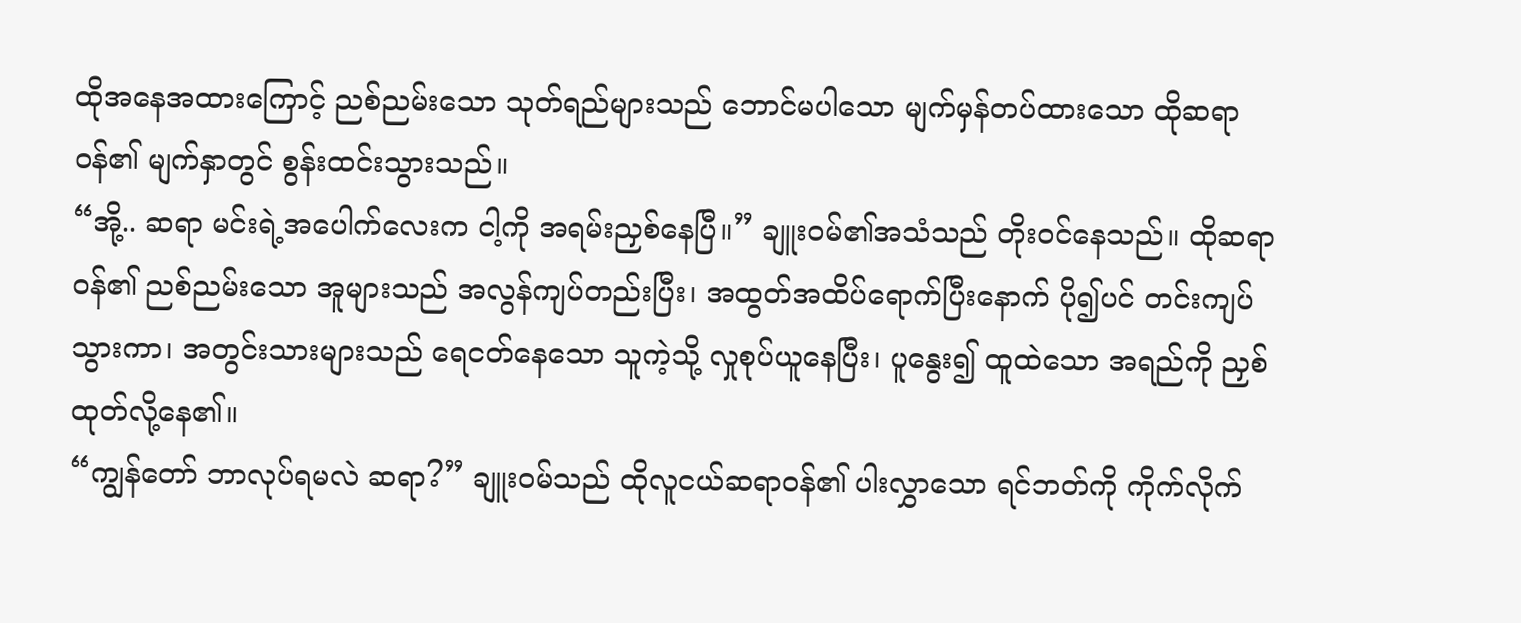ထိုအနေအထားကြောင့် ညစ်ညမ်းသော သုတ်ရည်များသည် ဘောင်မပါသော မျက်မှန်တပ်ထားသော ထိုဆရာဝန်၏ မျက်နှာတွင် စွန်းထင်းသွားသည်။
“အို့.. ဆရာ မင်းရဲ့အပေါက်လေးက ငါ့ကို အရမ်းညှစ်နေပြီ။” ချူးဝမ်၏အသံသည် တိုးဝင်နေသည်။ ထိုဆရာဝန်၏ ညစ်ညမ်းသော အူများသည် အလွန်ကျပ်တည်းပြီး၊ အထွတ်အထိပ်ရောက်ပြီးနောက် ပို၍ပင် တင်းကျပ်သွားကာ၊ အတွင်းသားများသည် ရေငတ်နေသော သူကဲ့သို့ လှုစုပ်ယူနေပြီး၊ ပူနွေး၍ ထူထဲသော အရည်ကို ညှစ်ထုတ်လို့နေ၏။
“ကျွန်တော် ဘာလုပ်ရမလဲ ဆရာ?” ချူးဝမ်သည် ထိုလူငယ်ဆရာဝန်၏ ပါးလွှာသော ရင်ဘတ်ကို ကိုက်လိုက်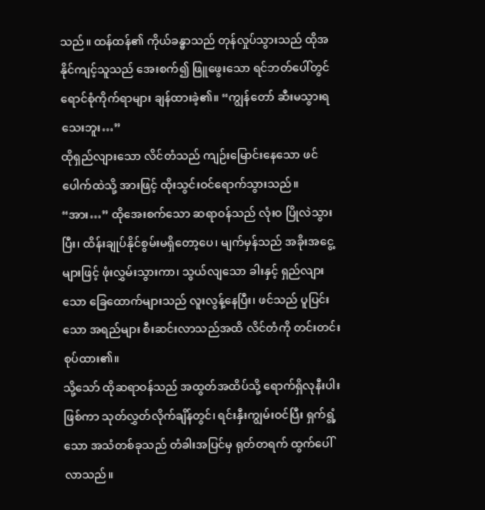သည်။ ထန်ထန်၏ ကိုယ်ခန္ဓာသည် တုန်လှုပ်သွားသည် ထိုအနိုင်ကျင့်သူသည် အေးစက်၍ ဖြူဖွေးသော ရင်ဘတ်ပေါ်တွင် ရောင်စုံကိုက်ရာများ ချန်ထားခဲ့၏။ “ကျွန်တော် ဆီးမသွားရသေးဘူး…”
ထိုရှည်လျားသော လိင်တံသည် ကျဉ်းမြောင်းနေသော ဖင်ပေါက်ထဲသို့ အားဖြင့် ထိုးသွင်းဝင်ရောက်သွားသည်။ “အား…” ထိုအေးစက်သော ဆရာဝန်သည် လုံးဝ ပြိုလဲသွားပြီး၊ ထိန်းချုပ်နိုင်စွမ်းမရှိတော့ပေ၊ မျက်မှန်သည် အခိုးအငွေ့များဖြင့် ဖုံးလွှမ်းသွားကာ၊ သွယ်လျသော ခါးနှင့် ရှည်လျားသော ခြေထောက်များသည် လူးလွန့်နေပြီး၊ ဖင်သည် ပူပြင်းသော အရည်များ စီးဆင်းလာသည်အထိ လိင်တံကို တင်းတင်းစုပ်ထား၏။
သို့သော် ထိုဆရာဝန်သည် အထွတ်အထိပ်သို့ ရောက်ရှိလုနီးပါးဖြစ်ကာ သုတ်လွှတ်လိုက်ချိန်တွင်၊ ရင်းနှီးကျွမ်းဝင်ပြီး ရှက်ရွံ့သော အသံတစ်ခုသည် တံခါးအပြင်မှ ရုတ်တရက် ထွက်ပေါ်လာသည်။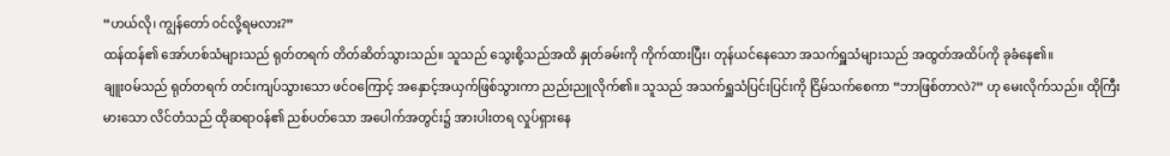“ဟယ်လို၊ ကျွန်တော် ဝင်လို့ရမလား?”
ထန်ထန်၏ အော်ဟစ်သံများသည် ရုတ်တရက် တိတ်ဆိတ်သွားသည်။ သူသည် သွေးစို့သည်အထိ နှုတ်ခမ်းကို ကိုက်ထားပြီး၊ တုန်ယင်နေသော အသက်ရှူသံများသည် အထွတ်အထိပ်ကို ခုခံနေ၏။
ချူးဝမ်သည် ရုတ်တရက် တင်းကျပ်သွားသော ဖင်ဝကြောင့် အနှောင့်အယှက်ဖြစ်သွားကာ ညည်းညူလိုက်၏။ သူသည် အသက်ရှူသံပြင်းပြင်းကို ငြိမ်သက်စေကာ “ဘာဖြစ်တာလဲ?” ဟု မေးလိုက်သည်။ ထိုကြီးမားသော လိင်တံသည် ထိုဆရာဝန်၏ ညစ်ပတ်သော အပေါက်အတွင်း၌ အားပါးတရ လှုပ်ရှားနေ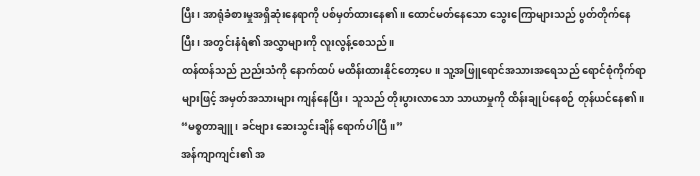ပြီး၊ အာရုံခံစားမှုအရှိဆုံးနေရာကို ပစ်မှတ်ထားနေ၏။ ထောင်မတ်နေသော သွေးကြောများသည် ပွတ်တိုက်နေပြီး၊ အတွင်းနံရံ၏ အလွှာများကို လူးလွန့်စေသည်။
ထန်ထန်သည် ညည်းသံကို နောက်ထပ် မထိန်းထားနိုင်တော့ပေ။ သူ့အဖြူရောင်အသားအရေသည် ရောင်စုံကိုက်ရာများဖြင့် အမှတ်အသားများ ကျန်နေပြီး၊ သူသည် တိုးပွားလာသော သာယာမှုကို ထိန်းချုပ်နေစဉ် တုန်ယင်နေ၏။
“မစ္စတာချူ၊ ခင်ဗျား ဆေးသွင်းချိန် ရောက်ပါပြီ။”
အန်ကျာကျင်း၏ အ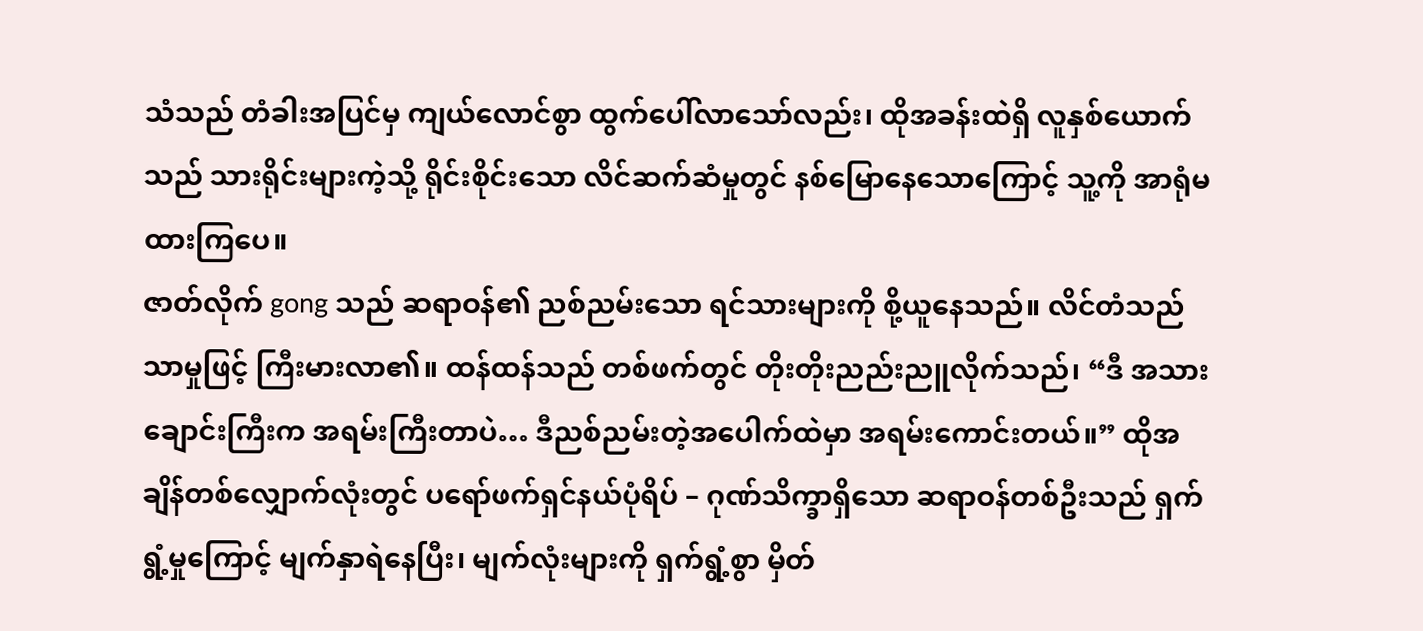သံသည် တံခါးအပြင်မှ ကျယ်လောင်စွာ ထွက်ပေါ်လာသော်လည်း၊ ထိုအခန်းထဲရှိ လူနှစ်ယောက်သည် သားရိုင်းများကဲ့သို့ ရိုင်းစိုင်းသော လိင်ဆက်ဆံမှုတွင် နစ်မြောနေသောကြောင့် သူ့ကို အာရုံမထားကြပေ။
ဇာတ်လိုက် gong သည် ဆရာဝန်၏ ညစ်ညမ်းသော ရင်သားများကို စို့ယူနေသည်။ လိင်တံသည် သာမှုဖြင့် ကြီးမားလာ၏။ ထန်ထန်သည် တစ်ဖက်တွင် တိုးတိုးညည်းညူလိုက်သည်၊ “ဒီ အသားချောင်းကြီးက အရမ်းကြီးတာပဲ… ဒီညစ်ညမ်းတဲ့အပေါက်ထဲမှာ အရမ်းကောင်းတယ်။” ထိုအချိန်တစ်လျှောက်လုံးတွင် ပရော်ဖက်ရှင်နယ်ပုံရိပ် – ဂုဏ်သိက္ခာရှိသော ဆရာဝန်တစ်ဦးသည် ရှက်ရွံ့မှုကြောင့် မျက်နှာရဲနေပြီး၊ မျက်လုံးများကို ရှက်ရွံ့စွာ မှိတ်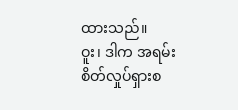ထားသည်။
ဝူး၊ ဒါက အရမ်းစိတ်လှုပ်ရှားစ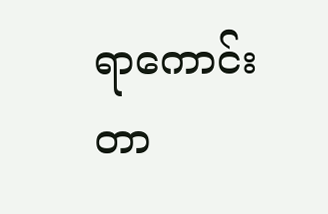ရာကောင်းတာ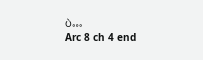ပဲ…
Arc 8 ch 4 end